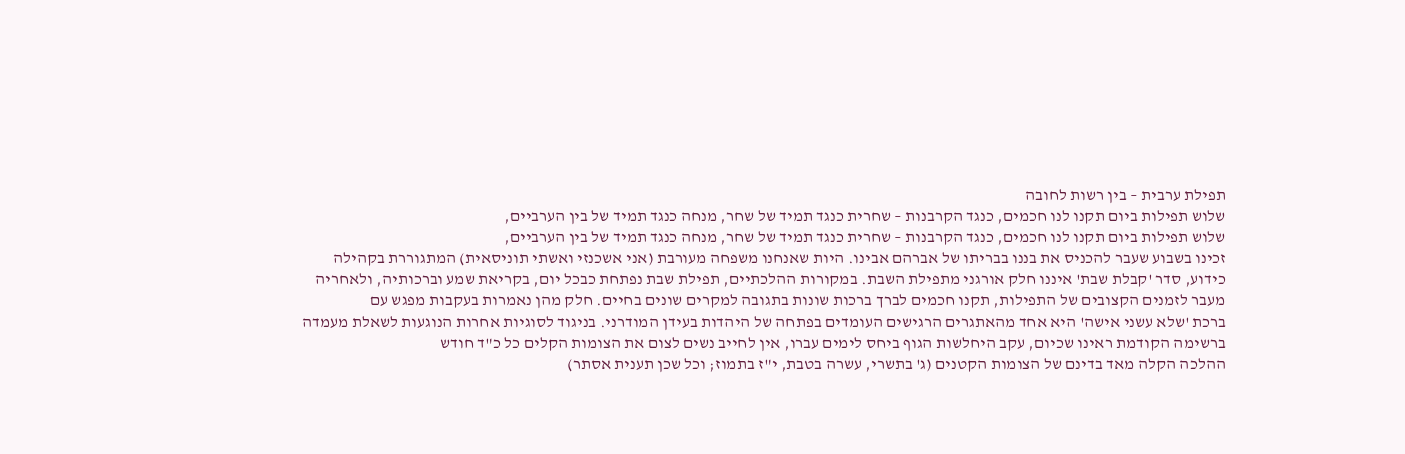תפילת ערבית – בין רשות לחובה
שלוש תפילות ביום תקנו לנו חכמים, כנגד הקרבנות – שחרית כנגד תמיד של שחר, מנחה כנגד תמיד של בין הערביים,
שלוש תפילות ביום תקנו לנו חכמים, כנגד הקרבנות – שחרית כנגד תמיד של שחר, מנחה כנגד תמיד של בין הערביים,
זכינו בשבוע שעבר להכניס את בננו בבריתו של אברהם אבינו. היות שאנחנו משפחה מעורבת (אני אשכנזי ואשתי תוניסאית) המתגוררת בקהילה
כידוע, סדר 'קבלת שבת' איננו חלק אורגני מתפילת השבת. במקורות ההלכתיים, תפילת שבת נפתחת כבכל יום, בקריאת שמע וברכותיה, ולאחריה
מעבר לזמנים הקצובים של התפילות, תקנו חכמים לברך ברכות שונות בתגובה למקרים שונים בחיים. חלק מהן נאמרות בעקבות מפגש עם
ברכת 'שלא עשני אישה' היא אחד מהאתגרים הרגישים העומדים בפתחה של היהדות בעידן המודרני. בניגוד לסוגיות אחרות הנוגעות לשאלת מעמדה
ברשימה הקודמת ראינו שכיום, עקב היחלשות הגוף ביחס לימים עברו, אין לחייב נשים לצום את הצומות הקלים כל כ"ד חודש
ההלכה הקלה מאד בדינם של הצומות הקטנים (ג' בתשרי, עשרה בטבת, י"ז בתמוז; וכל שכן תענית אסתר)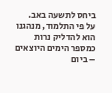ביחס לתשעה באב.
על פי התלמוד, מנהגנו הוא להדליק נרות כמספר הימים היוצאים – ביום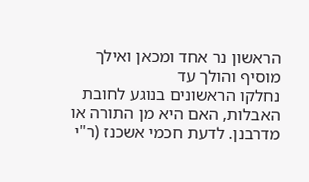הראשון נר אחד ומכאן ואילך מוסיף והולך עד
נחלקו הראשונים בנוגע לחובת האבלות, האם היא מן התורה או מדרבנן. לדעת חכמי אשכנז (ר"י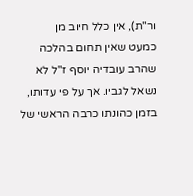ור"ת), אין כלל חיוב מן
כמעט שאין תחום בהלכה שהרב עובדיה יוסף ז"ל לא נשאל לגביו. אך על פי עדותו, בזמן כהונתו כרבה הראשי של